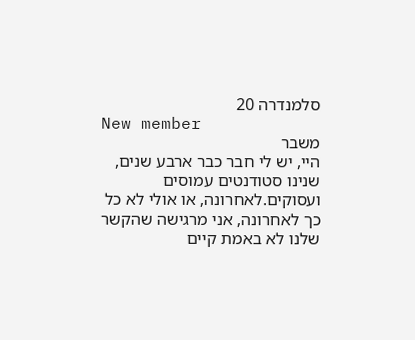סלמנדרה 20
New member
משבר
היי, יש לי חבר כבר ארבע שנים, שנינו סטודנטים עמוסים ועסוקים.לאחרונה, או אולי לא כל כך לאחרונה, אני מרגישה שהקשר שלנו לא באמת קיים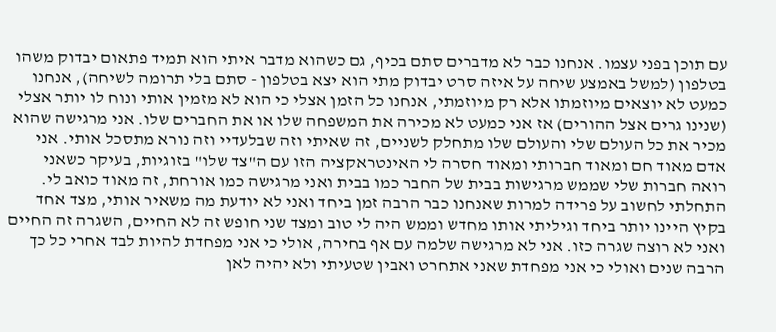עם תוכן בפני עצמו. אנחנו כבר לא מדברים סתם בכיף, גם כשהוא מדבר איתי הוא תמיד פתאום יבדוק משהו בטלפון (למשל באמצע שיחה על איזה סרט יבדוק מתי הוא יצא בטלפון - סתם בלי תרומה לשיחה), אנחנו כמעט לא יוצאים מיוזמתו אלא רק מיוזמתי, אנחנו כל הזמן אצלי כי הוא לא מזמין אותי ונוח לו יותר אצלי (שנינו גרים אצל ההורים) אז אני כמעט לא מכירה את המשפחה שלו או את החברים שלו. אני מרגישה שהוא מכיר את כל העולם שלי והעולם שלו מתחלק לשניים, זה שאיתי וזה שבלעדיי וזה נורא מתסכל אותי. אני אדם מאוד חם ומאוד חברותי ומאוד חסרה לי האינטראקציה הזו עם ה"צד שלו" בזוגיות, בעיקר כשאני רואה חברות שלי שממש מרגישות בבית של החבר כמו בבית ואני מרגישה כמו אורחת, זה מאוד כואב לי.
התחלתי לחשוב על פרידה למרות שאנחנו כבר הרבה זמן ביחד ואני לא יודעת מה משאיר אותי, מצד אחד בקיץ היינו יותר ביחד וגיליתי אותו מחדש וממש היה לי טוב ומצד שני חופש זה לא החיים, השגרה זה החיים ואני לא רוצה שגרה כזו. אני לא מרגישה שלמה עם אף בחירה, אולי כי אני מפחדת להיות לבד אחרי כל כך הרבה שנים ואולי כי אני מפחדת שאני אתחרט ואבין שטעיתי ולא יהיה לאן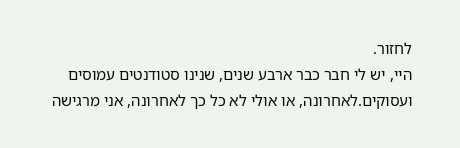לחזור.
היי, יש לי חבר כבר ארבע שנים, שנינו סטודנטים עמוסים ועסוקים.לאחרונה, או אולי לא כל כך לאחרונה, אני מרגישה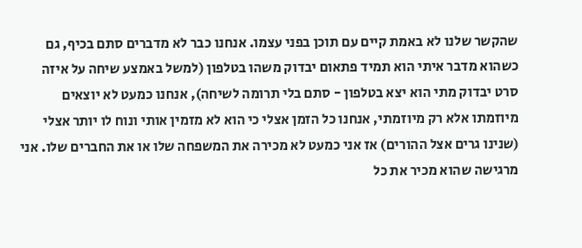שהקשר שלנו לא באמת קיים עם תוכן בפני עצמו. אנחנו כבר לא מדברים סתם בכיף, גם כשהוא מדבר איתי הוא תמיד פתאום יבדוק משהו בטלפון (למשל באמצע שיחה על איזה סרט יבדוק מתי הוא יצא בטלפון - סתם בלי תרומה לשיחה), אנחנו כמעט לא יוצאים מיוזמתו אלא רק מיוזמתי, אנחנו כל הזמן אצלי כי הוא לא מזמין אותי ונוח לו יותר אצלי (שנינו גרים אצל ההורים) אז אני כמעט לא מכירה את המשפחה שלו או את החברים שלו. אני מרגישה שהוא מכיר את כל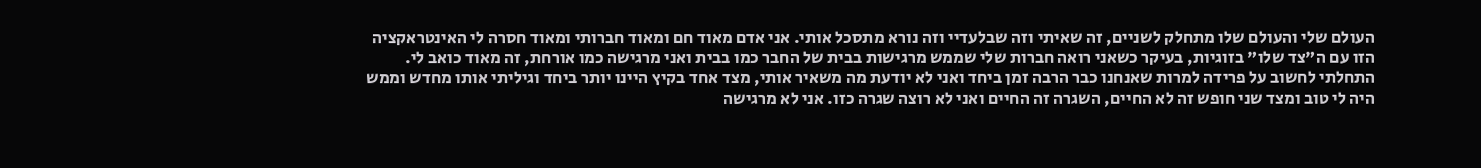העולם שלי והעולם שלו מתחלק לשניים, זה שאיתי וזה שבלעדיי וזה נורא מתסכל אותי. אני אדם מאוד חם ומאוד חברותי ומאוד חסרה לי האינטראקציה הזו עם ה"צד שלו" בזוגיות, בעיקר כשאני רואה חברות שלי שממש מרגישות בבית של החבר כמו בבית ואני מרגישה כמו אורחת, זה מאוד כואב לי.
התחלתי לחשוב על פרידה למרות שאנחנו כבר הרבה זמן ביחד ואני לא יודעת מה משאיר אותי, מצד אחד בקיץ היינו יותר ביחד וגיליתי אותו מחדש וממש היה לי טוב ומצד שני חופש זה לא החיים, השגרה זה החיים ואני לא רוצה שגרה כזו. אני לא מרגישה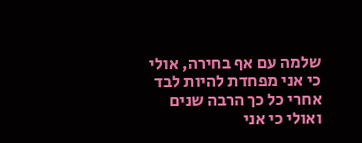שלמה עם אף בחירה, אולי כי אני מפחדת להיות לבד אחרי כל כך הרבה שנים ואולי כי אני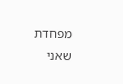מפחדת שאני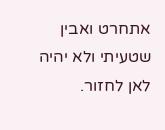אתחרט ואבין שטעיתי ולא יהיה לאן לחזור.